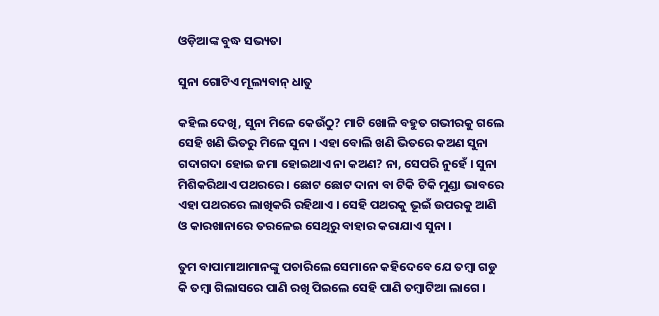ଓଡ଼ିଆଙ୍କ ବୁଦ୍ଧ ସଭ୍ୟତା

ସୁନା ଗୋଟିଏ ମୂଲ୍ୟବାନ୍ ଧାତୁ

କହିଲ ଦେଖି, ସୁନା ମିଳେ କେଉଁଠୁ? ମାଟି ଖୋଳି ବହୁତ ଗଭୀରକୁ ଗଲେ ସେହି ଖଣି ଭିତରୁ ମିଳେ ସୁନା । ଏହା ବୋଲି ଖଣି ଭିତରେ କଅଣ ସୁନା ଗଦାଗଦା ହୋଇ ଜମା ହୋଇଥାଏ ନା କଅଣ? ନା, ସେପରି ନୁହେଁ । ସୁନା ମିଶିକରିଥାଏ ପଥରରେ । ଛୋଟ ଛୋଟ ଦାନା ବା ଟିକି ଟିକି ମୁଣ୍ଡା ଭାବରେ ଏହା ପଥରରେ ଲାଖିକରି ରହିଥାଏ । ସେହି ପଥରକୁ ଭୂଇଁ ଉପରକୁ ଆଣି ଓ କାରଖାନାରେ ତରଳେଇ ସେଥିରୁ ବାହାର କରାଯାଏ ସୁନା ।

ତୁମ ବାପାମାଆମାନଙ୍କୁ ପଚାରିଲେ ସେମାନେ କହିଦେବେ ଯେ ତମ୍ବା ଗଡୁ କି ତମ୍ବା ଗିଲାସରେ ପାଣି ରଖି ପିଇଲେ ସେହି ପାଣି ତମ୍ବାଟିଆ ଲାଗେ ।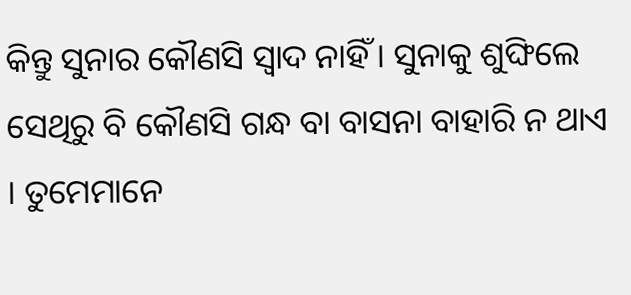କିନ୍ତୁ ସୁନାର କୌଣସି ସ୍ୱାଦ ନାହିଁ । ସୁନାକୁ ଶୁଙ୍ଘିଲେ ସେଥିରୁ ବି କୌଣସି ଗନ୍ଧ ବା ବାସନା ବାହାରି ନ ଥାଏ । ତୁମେମାନେ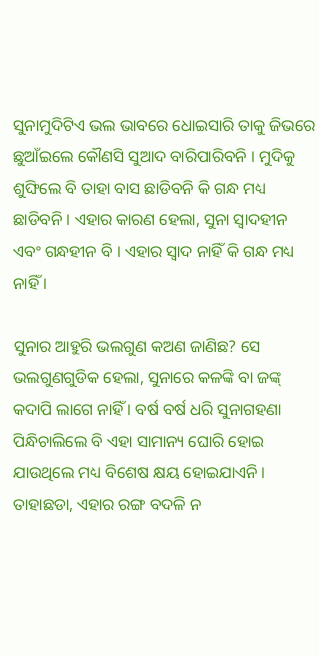ସୁନାମୁଦିଟିଏ ଭଲ ଭାବରେ ଧୋଇସାରି ତାକୁ ଜିଭରେ ଛୁଆଁଇଲେ କୌଣସି ସୁଆଦ ବାରିପାରିବନି । ମୁଦିକୁ ଶୁଙ୍ଘିଲେ ବି ତାହା ବାସ ଛାଡିବନି କି ଗନ୍ଧ ମଧ୍ୟ ଛାଡିବନି । ଏହାର କାରଣ ହେଲା, ସୁନା ସ୍ୱାଦହୀନ ଏବଂ ଗନ୍ଧହୀନ ବି । ଏହାର ସ୍ୱାଦ ନାହିଁ କି ଗନ୍ଧ ମଧ୍ୟ ନାହିଁ ।

ସୁନାର ଆହୁରି ଭଲଗୁଣ କଅଣ ଜାଣିଛ? ସେ ଭଲଗୁଣଗୁଡିକ ହେଲା, ସୁନାରେ କଳଙ୍କି ବା ଜଙ୍କ୍ କଦାପି ଲାଗେ ନାହିଁ । ବର୍ଷ ବର୍ଷ ଧରି ସୁନାଗହଣା ପିନ୍ଧିଚାଲିଲେ ବି ଏହା ସାମାନ୍ୟ ଘୋରି ହୋଇ ଯାଉଥିଲେ ମଧ୍ୟ ବିଶେଷ କ୍ଷୟ ହୋଇଯାଏନି । ତାହାଛଡା, ଏହାର ରଙ୍ଗ ବଦଳି ନ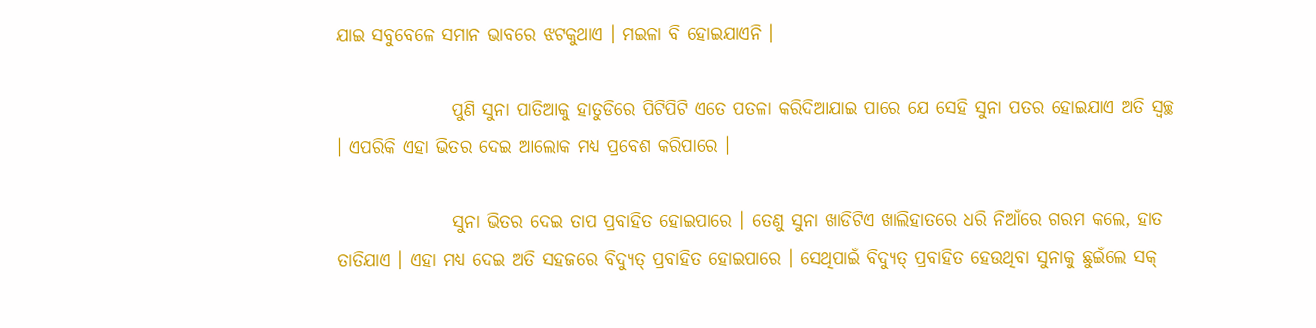ଯାଇ ସବୁବେଳେ ସମାନ ଭାବରେ ଝଟକୁଥାଏ । ମଇଳା ବି ହୋଇଯାଏନି ।

                ପୁଣି ସୁନା ପାତିଆକୁ ହାତୁଡିରେ ପିଟିପିଟି ଏତେ ପତଳା କରିଦିଆଯାଇ ପାରେ ଯେ ସେହି ସୁନା ପତର ହୋଇଯାଏ ଅତି ସ୍ୱଚ୍ଛ । ଏପରିକି ଏହା ଭିତର ଦେଇ ଆଲୋକ ମଧ୍ୟ ପ୍ରବେଶ କରିପାରେ ।

                ସୁନା ଭିତର ଦେଇ ତାପ ପ୍ରବାହିତ ହୋଇପାରେ । ତେଣୁ ସୁନା ଖାଡିଟିଏ ଖାଲିହାତରେ ଧରି ନିଆଁରେ ଗରମ କଲେ, ହାତ ତାତିଯାଏ । ଏହା ମଧ୍ୟ ଦେଇ ଅତି ସହଜରେ ବିଦ୍ୟୁତ୍ ପ୍ରବାହିତ ହୋଇପାରେ । ସେଥିପାଇଁ ବିଦ୍ୟୁତ୍ ପ୍ରବାହିତ ହେଉଥିବା ସୁନାକୁ ଛୁଇଁଲେ ସକ୍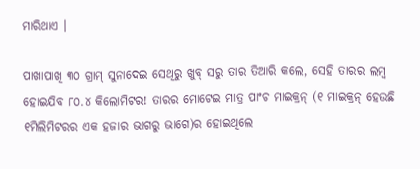ମାରିଥାଏ ।

ପାଖାପାଖି ୩୦ ଗ୍ରାମ୍ ସୁନାଦେଇ ସେଥିରୁ ଖୁବ୍ ସରୁ ତାର ତିଆରି କଲେ, ସେହି ତାରର ଲମ୍ବ ହୋଇଯିବ ୮୦.୪ କିଲୋମିଟର! ତାରର ମୋଟେଇ ମାତ୍ର ପାଂଚ ମାଇକ୍ରନ୍ (୧ ମାଇକ୍ରନ୍ ହେଉଛି ୧ମିଲିମିଟରର ଏକ ହଜାର ଭାଗରୁ ଭାଗେ)ର ହୋଇଥିଲେ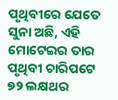ପୃଥିବୀରେ ଯେତେ ସୁନା ଅଛି, ଏହି ମୋଟେଇର ତାର ପୃଥିବୀ ଚାରିପଟେ ୭୨ ଲକ୍ଷଥର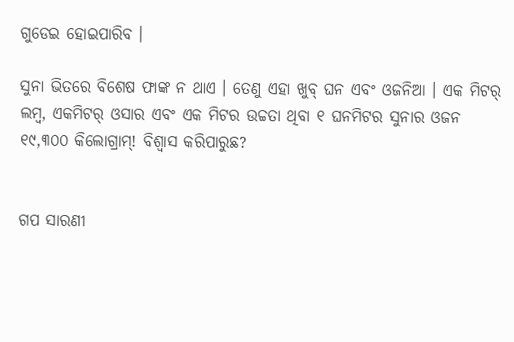ଗୁଡେଇ ହୋଇପାରିବ ।

ସୁନା ଭିତରେ ବିଶେଷ ଫାଙ୍କ ନ ଥାଏ । ତେଣୁ ଏହା ଖୁବ୍ ଘନ ଏବଂ ଓଜନିଆ । ଏକ ମିଟର୍ ଲମ୍ବ, ଏକମିଟର୍ ଓସାର ଏବଂ ଏକ ମିଟର ଉଚ୍ଚତା ଥିବା ୧ ଘନମିଟର ସୁନାର ଓଜନ ୧୯,୩୦୦ କିଲୋଗ୍ରାମ୍! ବିଶ୍ୱାସ କରିପାରୁଛ?


ଗପ ସାରଣୀ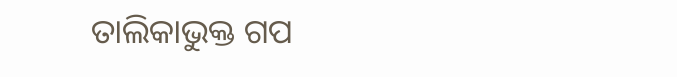ତାଲିକାଭୁକ୍ତ ଗପ